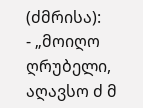(ძმრისა):
- „მოიღო ღრუბელი, აღავსო ძ მ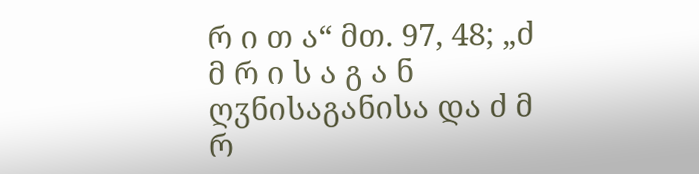რ ი თ ა“ მთ. 97, 48; „ძ მ რ ი ს ა გ ა ნ ღჳნისაგანისა და ძ მ რ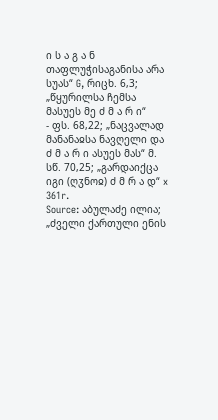ი ს ა გ ა ნ თაფლუჭისაგანისა არა სუას“ G, რიცხ. 6,3; „წყურილსა ჩემსა მასუეს მე ძ მ ა რ ი“
- ფს. 68,22; „ნაცვალად მანანაჲსა ნავღელი და ძ მ ა რ ი ასუეს მას“ მ. სწ. 70,25; „გარდაიქცა იგი (ღჳნოჲ) ძ მ რ ა დ“ x 361r.
Source: აბულაძე ილია; „ძველი ქართული ენის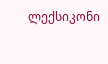ლექსიკონი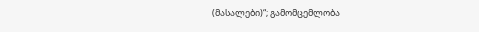(მასალები)“; გამომცემლობა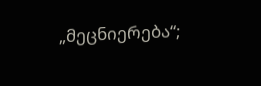„მეცნიერება“;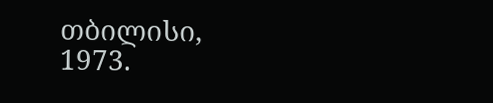თბილისი, 1973.